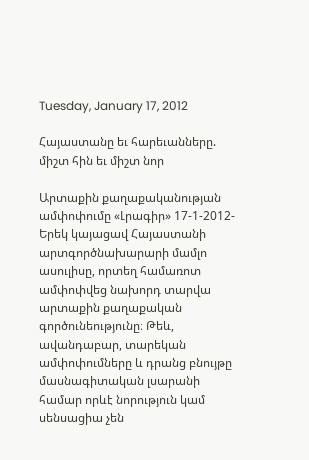Tuesday, January 17, 2012

Հայաստանը եւ հարեւանները. միշտ հին եւ միշտ նոր

Արտաքին քաղաքականության ամփոփումը «Լրագիր» 17-1-2012- Երեկ կայացավ Հայաստանի արտգործնախարարի մամլո ասուլիսը, որտեղ համառոտ ամփոփվեց նախորդ տարվա արտաքին քաղաքական գործունեությունը։ Թեև, ավանդաբար, տարեկան ամփոփումները և դրանց բնույթը մասնագիտական լսարանի համար որևէ նորություն կամ սենսացիա չեն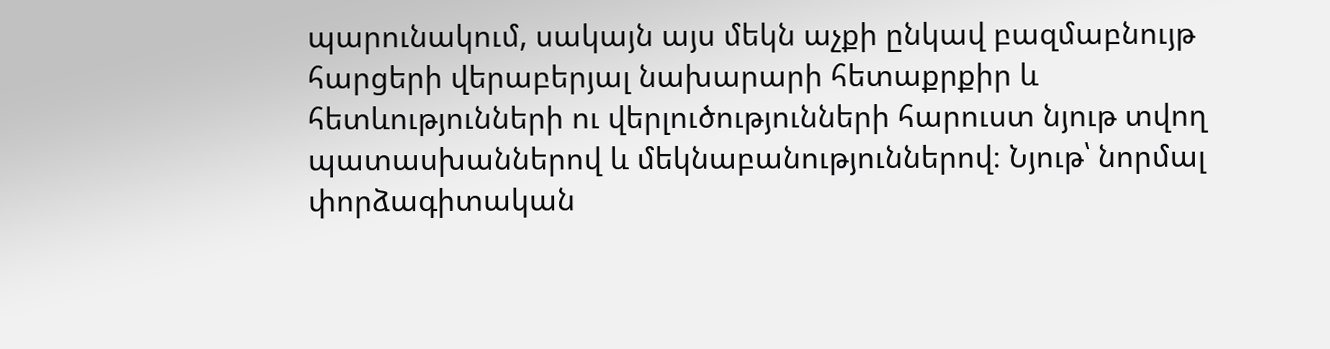պարունակում, սակայն այս մեկն աչքի ընկավ բազմաբնույթ հարցերի վերաբերյալ նախարարի հետաքրքիր և հետևությունների ու վերլուծությունների հարուստ նյութ տվող պատասխաններով և մեկնաբանություններով։ Նյութ՝ նորմալ փորձագիտական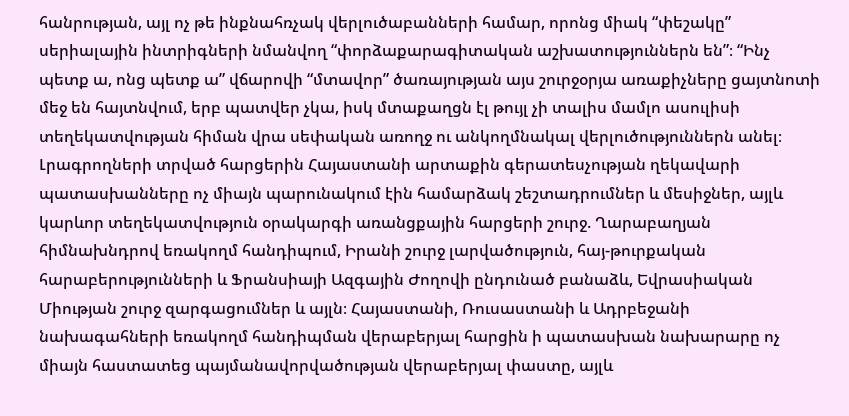հանրության, այլ ոչ թե ինքնահռչակ վերլուծաբանների համար, որոնց միակ “փեշակը” սերիալային ինտրիգների նմանվող “փորձաքարագիտական աշխատություններն են”։ “Ինչ պետք ա, ոնց պետք ա” վճարովի “մտավոր” ծառայության այս շուրջօրյա առաքիչները ցայտնոտի մեջ են հայտնվում, երբ պատվեր չկա, իսկ մտաքաղցն էլ թույլ չի տալիս մամլո ասուլիսի տեղեկատվության հիման վրա սեփական առողջ ու անկողմնակալ վերլուծություններն անել։ Լրագրողների տրված հարցերին Հայաստանի արտաքին գերատեսչության ղեկավարի պատասխանները ոչ միայն պարունակում էին համարձակ շեշտադրումներ և մեսիջներ, այլև կարևոր տեղեկատվություն օրակարգի առանցքային հարցերի շուրջ. Ղարաբաղյան հիմնախնդրով եռակողմ հանդիպում, Իրանի շուրջ լարվածություն, հայ-թուրքական հարաբերությունների և Ֆրանսիայի Ազգային Ժողովի ընդունած բանաձև, Եվրասիական Միության շուրջ զարգացումներ և այլն։ Հայաստանի, Ռուսաստանի և Ադրբեջանի նախագահների եռակողմ հանդիպման վերաբերյալ հարցին ի պատասխան նախարարը ոչ միայն հաստատեց պայմանավորվածության վերաբերյալ փաստը, այլև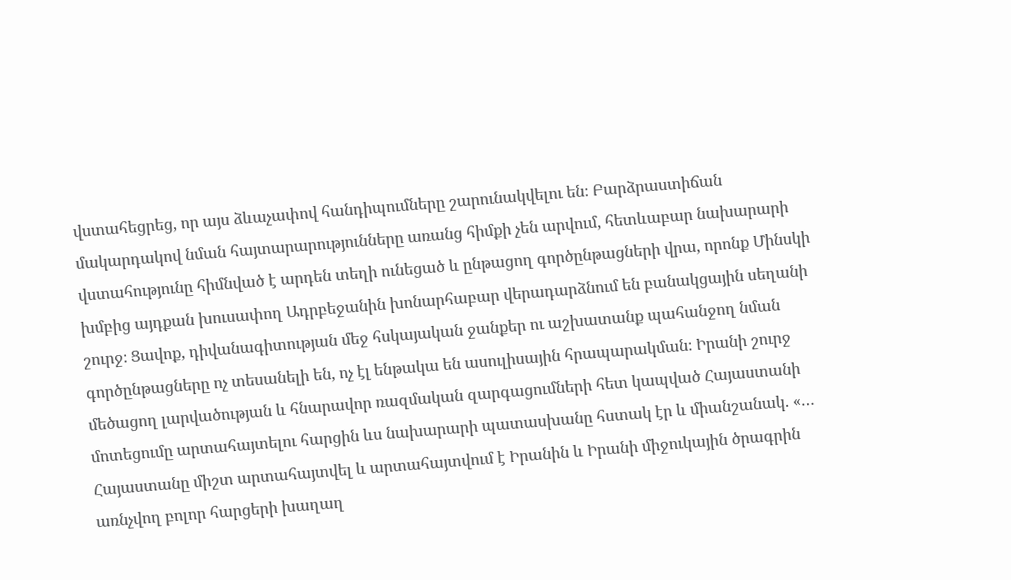վստահեցրեց, որ այս ձևաչափով հանդիպումները շարունակվելու են։ Բարձրաստիճան մակարդակով նման հայտարարությունները առանց հիմքի չեն արվում, հետևաբար նախարարի վստահությունը հիմնված է արդեն տեղի ունեցած և ընթացող գործընթացների վրա, որոնք Մինսկի խմբից այդքան խուսափող Ադրբեջանին խոնարհաբար վերադարձնում են բանակցային սեղանի շուրջ։ Ցավոք, դիվանագիտության մեջ հսկայական ջանքեր ու աշխատանք պահանջող նման գործընթացները ոչ տեսանելի են, ոչ էլ ենթակա են ասուլիսային հրապարակման։ Իրանի շուրջ մեծացող լարվածության և հնարավոր ռազմական զարգացումների հետ կապված Հայաստանի մոտեցումը արտահայտելու հարցին ևս նախարարի պատասխանը հստակ էր և միանշանակ. «… Հայաստանը միշտ արտահայտվել և արտահայտվում է Իրանին և Իրանի միջուկային ծրագրին առնչվող բոլոր հարցերի խաղաղ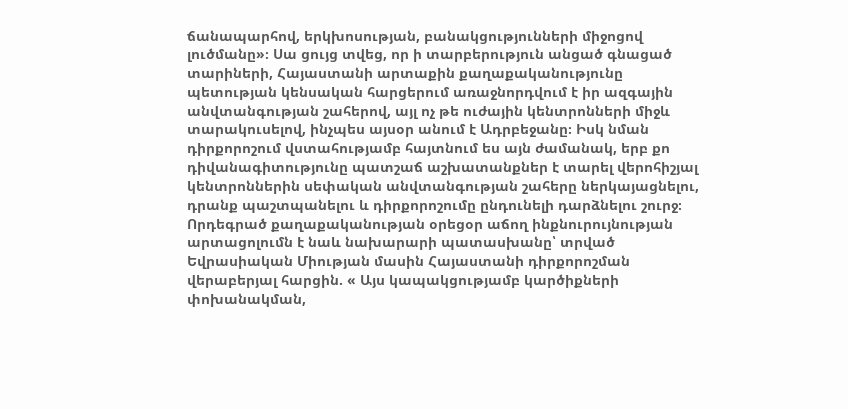ճանապարհով, երկխոսության, բանակցությունների միջոցով լուծմանը»։ Սա ցույց տվեց, որ ի տարբերություն անցած գնացած տարիների, Հայաստանի արտաքին քաղաքականությունը պետության կենսական հարցերում առաջնորդվում է իր ազգային անվտանգության շահերով, այլ ոչ թե ուժային կենտրոնների միջև տարակուսելով, ինչպես այսօր անում է Ադրբեջանը։ Իսկ նման դիրքորոշում վստահությամբ հայտնում ես այն ժամանակ, երբ քո դիվանագիտությունը պատշաճ աշխատանքներ է տարել վերոհիշյալ կենտրոններին սեփական անվտանգության շահերը ներկայացնելու, դրանք պաշտպանելու և դիրքորոշումը ընդունելի դարձնելու շուրջ։ Որդեգրած քաղաքականության օրեցօր աճող ինքնուրույնության արտացոլումն է նաև նախարարի պատասխանը՝ տրված Եվրասիական Միության մասին Հայաստանի դիրքորոշման վերաբերյալ հարցին. « Այս կապակցությամբ կարծիքների փոխանակման,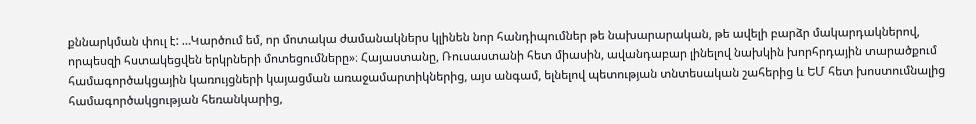քննարկման փուլ է: …Կարծում եմ, որ մոտակա ժամանակներս կլինեն նոր հանդիպումներ թե նախարարական, թե ավելի բարձր մակարդակներով, որպեսզի հստակեցվեն երկրների մոտեցումները»։ Հայաստանը, Ռուսաստանի հետ միասին, ավանդաբար լինելով նախկին խորհրդային տարածքում համագործակցային կառույցների կայացման առաջամարտիկներից, այս անգամ, ելնելով պետության տնտեսական շահերից և ԵՄ հետ խոստումնալից համագործակցության հեռանկարից,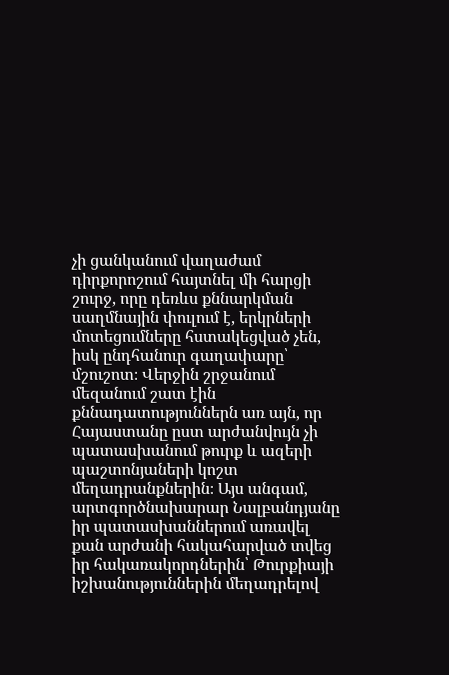չի ցանկանում վաղաժամ դիրքորոշում հայտնել մի հարցի շուրջ, որը դեռևս քննարկման սաղմնային փուլում է, երկրների մոտեցումները հստակեցված չեն, իսկ ընդհանուր գաղափարը՝ մշուշոտ։ Վերջին շրջանում մեզանում շատ էին քննադատություններն առ այն, որ Հայաստանը ըստ արժանվույն չի պատասխանում թուրք և ազերի պաշտոնյաների կոշտ մեղադրանքներին։ Այս անգամ, արտգործնախարար Նալբանդյանը իր պատասխաններում առավել քան արժանի հակահարված տվեց իր հակառակորդներին՝ Թուրքիայի իշխանություններին մեղադրելով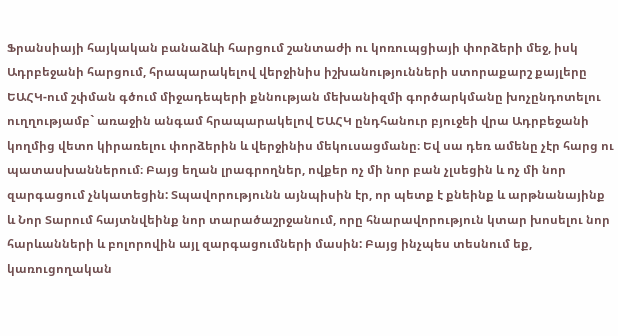Ֆրանսիայի հայկական բանաձևի հարցում շանտաժի ու կոռուպցիայի փորձերի մեջ, իսկ Ադրբեջանի հարցում, հրապարակելով վերջինիս իշխանությունների ստորաքարշ քայլերը ԵԱՀԿ-ում շփման գծում միջադեպերի քննության մեխանիզմի գործարկմանը խոչընդոտելու ուղղությամբ` առաջին անգամ հրապարակելով ԵԱՀԿ ընդհանուր բյուջեի վրա Ադրբեջանի կողմից վետո կիրառելու փորձերին և վերջինիս մեկուսացմանը։ Եվ սա դեռ ամենը չէր հարց ու պատասխաններում։ Բայց եղան լրագրողներ, ովքեր ոչ մի նոր բան չլսեցին և ոչ մի նոր զարգացում չնկատեցին: Տպավորությունն այնպիսին էր, որ պետք է քնեինք և արթնանայինք և Նոր Տարում հայտնվեինք նոր տարածաշրջանում, որը հնարավորություն կտար խոսելու նոր հարևանների և բոլորովին այլ զարգացումների մասին: Բայց ինչպես տեսնում եք, կառուցողական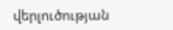վերլուծության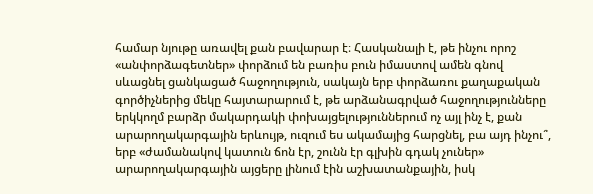համար նյութը առավել քան բավարար է։ Հասկանալի է, թե ինչու որոշ «անփորձագետներ» փորձում են բառիս բուն իմաստով ամեն գնով սևացնել ցանկացած հաջողություն, սակայն երբ փորձառու քաղաքական գործիչներից մեկը հայտարարում է, թե արձանագրված հաջողությունները երկկողմ բարձր մակարդակի փոխայցելություններում ոչ այլ ինչ է, քան արարողակարգային երևույթ, ուզում ես ակամայից հարցնել, բա այդ ինչու՞, երբ «ժամանակով կատուն ճոն էր, շունն էր գլխին գդակ չուներ» արարողակարգային այցերը լինում էին աշխատանքային, իսկ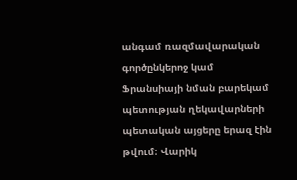անգամ ռազմավարական գործընկերոջ կամ Ֆրանսիայի նման բարեկամ պետության ղեկավարների պետական այցերը երազ էին թվում։ Վարիկ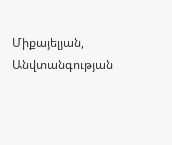Միքայելյան, Անվտանգության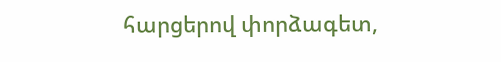հարցերով փորձագետ,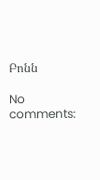Բոնն

No comments: